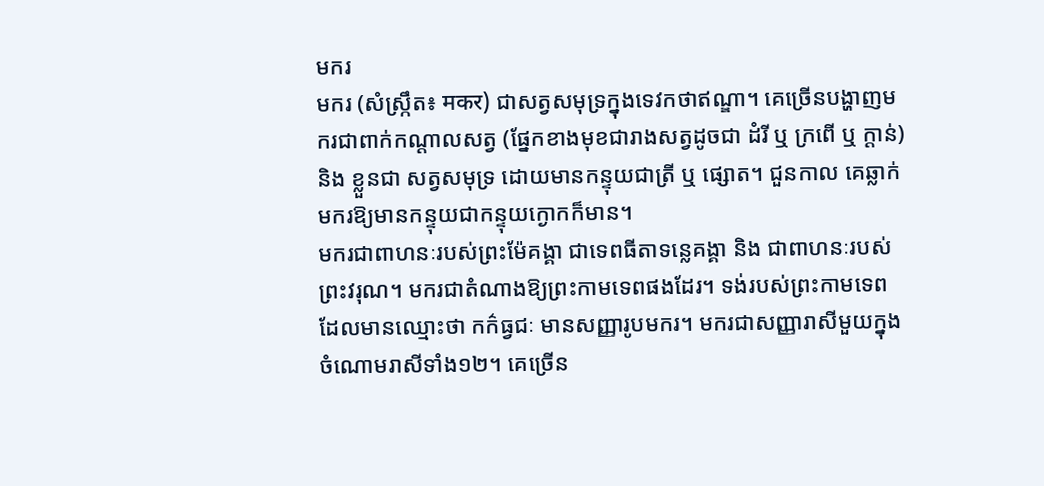មករ
មករ (សំស្ក្រឹត៖ मकर) ជាសត្វសមុទ្រក្នុងទេវកថាឥណ្ឌា។ គេច្រើនបង្ហាញមករជាពាក់កណ្ដាលសត្វ (ផ្នែកខាងមុខជារាងសត្វដូចជា ដំរី ឬ ក្រពើ ឬ ក្ដាន់) និង ខ្លួនជា សត្វសមុទ្រ ដោយមានកន្ទុយជាត្រី ឬ ផ្សោត។ ជួនកាល គេឆ្លាក់មករឱ្យមានកន្ទុយជាកន្ទុយក្ងោកក៏មាន។
មករជាពាហនៈរបស់ព្រះម៉ែគង្គា ជាទេពធីតាទន្លេគង្គា និង ជាពាហនៈរបស់ព្រះវរុណ។ មករជាតំណាងឱ្យព្រះកាមទេពផងដែរ។ ទង់របស់ព្រះកាមទេព ដែលមានឈ្មោះថា កក៌ធ្វជៈ មានសញ្ញារូបមករ។ មករជាសញ្ញារាសីមួយក្នុងចំណោមរាសីទាំង១២។ គេច្រើន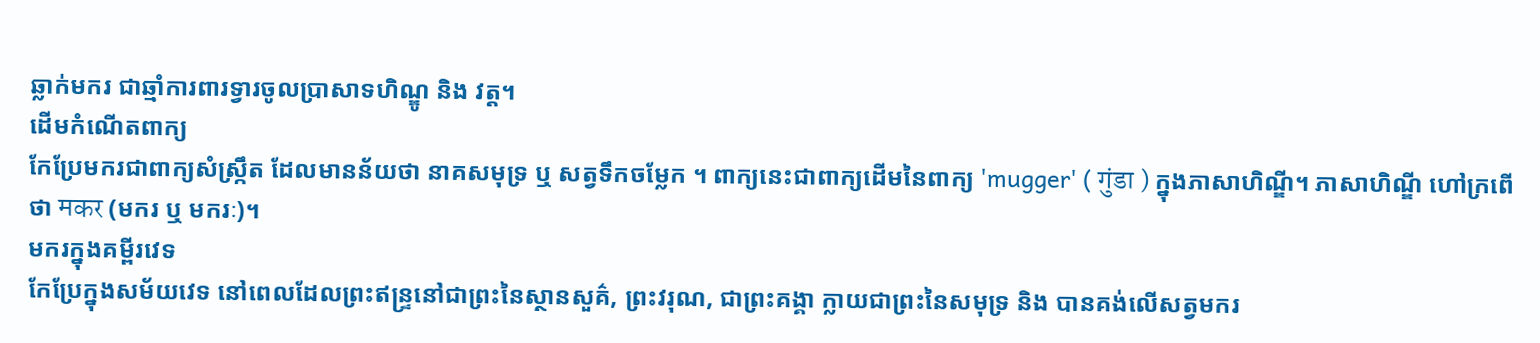ឆ្លាក់មករ ជាឆ្មាំការពារទ្វារចូលប្រាសាទហិណ្ឌូ និង វត្ដ។
ដើមកំណើតពាក្យ
កែប្រែមករជាពាក្យសំស្ក្រឹត ដែលមានន័យថា នាគសមុទ្រ ឬ សត្វទឹកចម្លែក ។ ពាក្យនេះជាពាក្យដើមនៃពាក្យ 'mugger' ( गुंडा ) ក្នុងភាសាហិណ្ឌី។ ភាសាហិណ្ឌី ហៅក្រពើថា मकर (មករ ឬ មករៈ)។
មករក្នុងគម្ពីរវេទ
កែប្រែក្នុងសម័យវេទ នៅពេលដែលព្រះឥន្ទ្រនៅជាព្រះនៃស្ថានសួគ៌, ព្រះវរុណ, ជាព្រះគង្គា ក្លាយជាព្រះនៃសមុទ្រ និង បានគង់លើសត្វមករ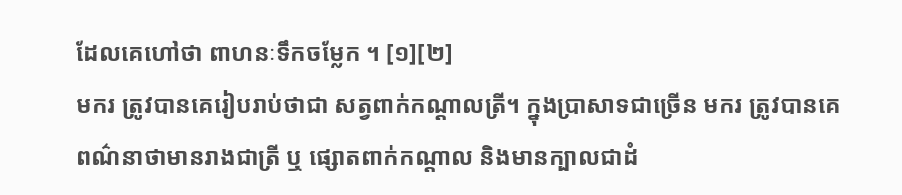ដែលគេហៅថា ពាហនៈទឹកចម្លែក ។ [១][២]
មករ ត្រូវបានគេរៀបរាប់ថាជា សត្វពាក់កណ្ដាលត្រី។ ក្នុងប្រាសាទជាច្រើន មករ ត្រូវបានគេពណ៌នាថាមានរាងជាត្រី ឬ ផ្សោតពាក់កណ្ដាល និងមានក្បាលជាដំ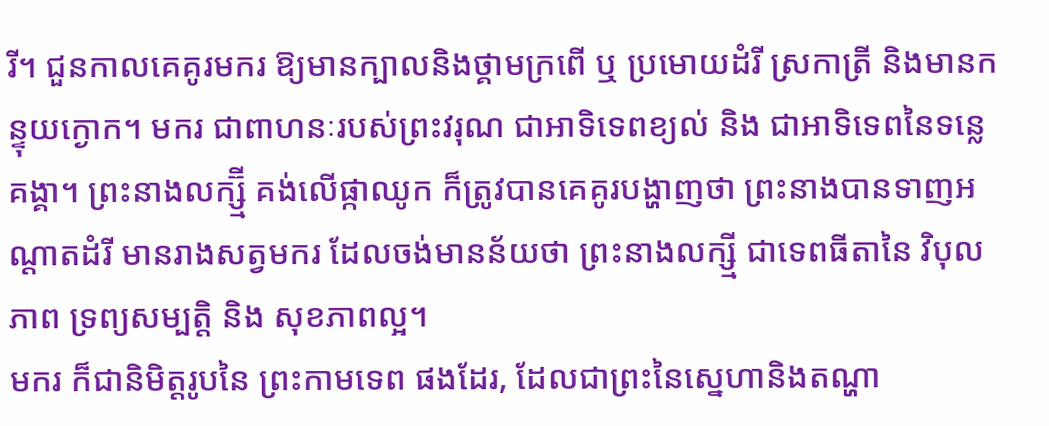រី។ ជួនកាលគេគូរមករ ឱ្យមានក្បាលនិងថ្គាមក្រពើ ឬ ប្រមោយដំរី ស្រកាត្រី និងមានកន្ទុយក្ងោក។ មករ ជាពាហនៈរបស់ព្រះវរុណ ជាអាទិទេពខ្យល់ និង ជាអាទិទេពនៃទន្លេគង្គា។ ព្រះនាងលក្ស្ម៊ី គង់លើផ្កាឈូក ក៏ត្រូវបានគេគូរបង្ហាញថា ព្រះនាងបានទាញអណ្ដាតដំរី មានរាងសត្វមករ ដែលចង់មានន័យថា ព្រះនាងលក្ស្មី ជាទេពធីតានៃ វិបុលភាព ទ្រព្យសម្បត្តិ និង សុខភាពល្អ។
មករ ក៏ជានិមិត្តរូបនៃ ព្រះកាមទេព ផងដែរ, ដែលជាព្រះនៃស្នេហានិងតណ្ហា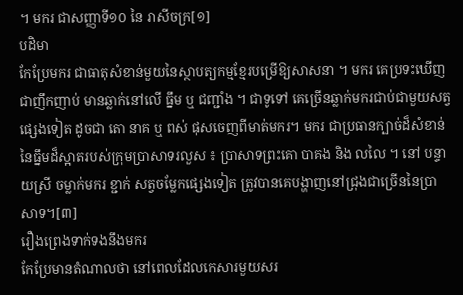។ មករ ជាសញ្ញាទី១០ នៃ រាសីចក្រ[១]
បដិមា
កែប្រែមករ ជាធាតុសំខាន់មួយនៃស្ថាបត្យកម្មខ្មែរបម្រើឱ្យសាសនា ។ មករ គេប្រទះឃើញជាញឹកញាប់ មានឆ្លាក់នៅលើ ធ្នឹម ឬ ជញ្ជាំង ។ ជាទូទៅ គេច្រើនឆ្លាក់មករជាប់ជាមួយសត្វផ្សេងទៀត ដូចជា តោ នាគ ឬ ពស់ ផុសចេញពីមាត់មករ។ មករ ជាប្រធានក្បាច់ដ៏សំខាន់ នៃធ្នឹមដ៏ស្អាតរបស់ក្រុមប្រាសាទរលួស ៖ ប្រាសាទព្រះគោ បាគង និង លលៃ ។ នៅ បន្ទាយស្រី ចម្លាក់មករ ខ្ជាក់ សត្វចម្លែកផ្សេងទៀត ត្រូវបានគេបង្ហាញនៅជ្រុងជាច្រើននៃប្រាសាទ។[៣]
រឿងព្រេងទាក់ទងនឹងមករ
កែប្រែមានតំណាលថា នៅពេលដែលកេសារមួយសរ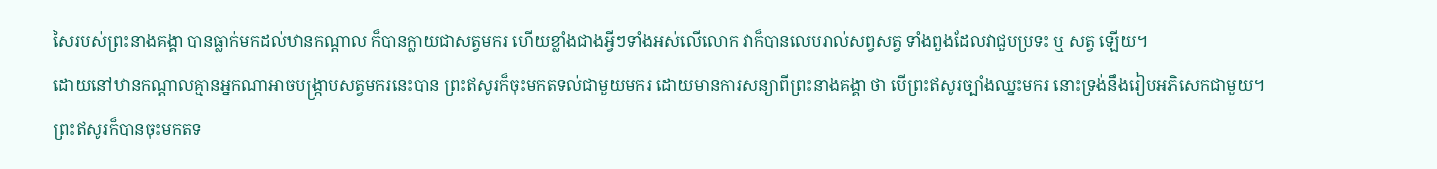សៃរបស់ព្រះនាងគង្គា បានធ្លាក់មកដល់ឋានកណ្តាល ក៏បានក្លាយជាសត្វមករ ហើយខ្លាំងជាងអ្វីៗទាំងអស់លើលោក វាក៏បានលេបរាល់សព្វសត្វ ទាំងពួងដែលវាជួបប្រទះ ឬ សត្វ ឡើយ។
ដោយនៅឋានកណ្តាលគ្មានអ្នកណាអាចបង្ក្រាបសត្វមករនេះបាន ព្រះឥសូរក៏ចុះមកតទល់ជាមួយមករ ដោយមានការសន្យាពីព្រះនាងគង្គា ថា បើព្រះឥសូរច្បាំងឈ្នះមករ នោះទ្រង់នឹងរៀបអភិសេកជាមួយ។
ព្រះឥសូរក៏បានចុះមកតទ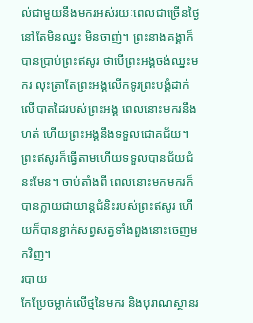ល់ជាមួយនឹងមករអស់រយៈពេលជាច្រើនថ្ងៃនៅតែមិនឈ្នះ មិនចាញ់។ ព្រះនាងគង្គាក៏បានប្រាប់ព្រះឥសូរ ថាបើព្រះអង្គចង់ឈ្នះមករ លុះត្រាតែព្រះអង្គលើកទូរព្រះបង្គំដាក់លើបាតដៃរបស់ព្រះអង្គ ពេលនោះមករនឹងហត់ ហើយព្រះអង្គនឹងទទួលជោគជ័យ។ ព្រះឥសូរក៏ធ្វើតាមហើយទទួលបានជ័យជំនះមែន។ ចាប់តាំងពី ពេលនោះមកមករក៏បានក្លាយជាយាន្តជំនិះរបស់ព្រះឥសូរ ហើយក៏បានខ្ជាក់សព្វសត្វទាំងពួងនោះចេញមកវិញ។
របាយ
កែប្រែចម្លាក់លើថ្មនៃមករ និងបុរាណស្ថានរ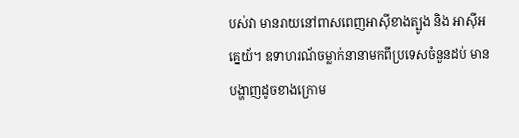បស់វា មានរាយនៅពាសពេញអាស៊ីខាងត្បូង និង អាស៊ីអគ្នេយ័។ ឧទាហរណ័ចម្លាក់នានាមកពីប្រទេសចំនួនដប់ មានបង្ហាញដូចខាងក្រោម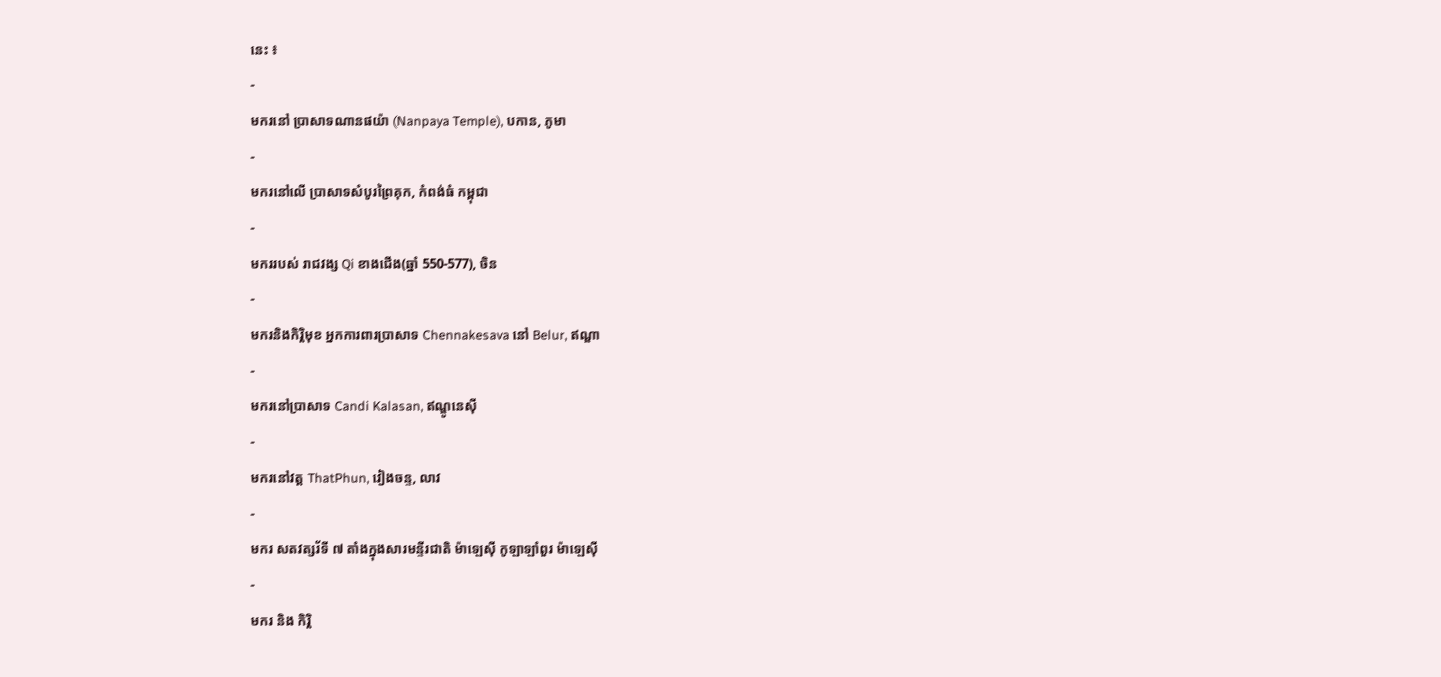នេះ ៖
-
មករនៅ ប្រាសាទណានផយ៉ា (Nanpaya Temple), បកាន, ភូមា
-
មករនៅលើ ប្រាសាទសំបូរព្រៃគុក, កំពង់ធំ កម្ពុជា
-
មកររបស់ រាជវង្ស Qi ខាងជើង(ឆ្នាំ 550-577), ចិន
-
មករនិងកិរ្តិមុខ អ្នកការពារប្រាសាទ Chennakesava នៅ Belur, ឥណ្ឌា
-
មករនៅប្រាសាទ Candi Kalasan, ឥណ្ឌូនេស៊ី
-
មករនៅវត្ត ThatPhun, វៀងចន្ទ, លាវ
-
មករ សតវត្សរ័ទី ៧ តាំងក្នុងសារមន្ទីរជាតិ ម៉ាឡេស៊ី កូឡាឡាំពួរ ម៉ាឡេស៊ី
-
មករ និង កិរ្តិ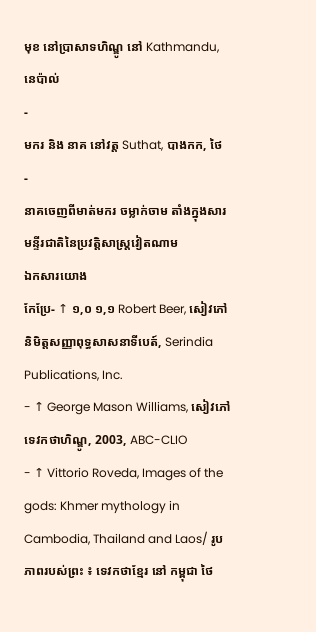មុខ នៅប្រាសាទហិណ្ឌូ នៅ Kathmandu, នេប៉ាល់
-
មករ និង នាគ នៅវត្ត Suthat, បាងកក, ថៃ
-
នាគចេញពីមាត់មករ ចម្លាក់ចាម តាំងក្នុងសារមន្ទីរជាតិនៃប្រវត្តិសាស្ត្រវៀតណាម
ឯកសារយោង
កែប្រែ- ↑ ១,០ ១,១ Robert Beer, សៀវភៅនិមិត្តសញ្ញាពុទ្ធសាសនាទីបេត៍, Serindia Publications, Inc.
- ↑ George Mason Williams, សៀវភៅទេវកថាហិណ្ឌូ, 2003, ABC-CLIO
- ↑ Vittorio Roveda, Images of the gods: Khmer mythology in Cambodia, Thailand and Laos/ រូបភាពរបស់ព្រះ ៖ ទេវកថាខ្មែរ នៅ កម្ពុជា ថៃ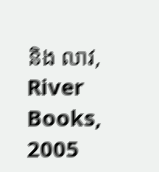និង លាវ, River Books, 2005